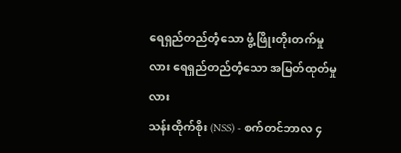ရေရှည်တည်တံ့သော ဖွံ့ဖြိုးတိုးတက်မှုလား ရေရှည်တည်တံ့သော အမြတ်ထုတ်မှုလား
သန်းထိုက်စိုး (NSS) - စက်တင်ဘာလ ၄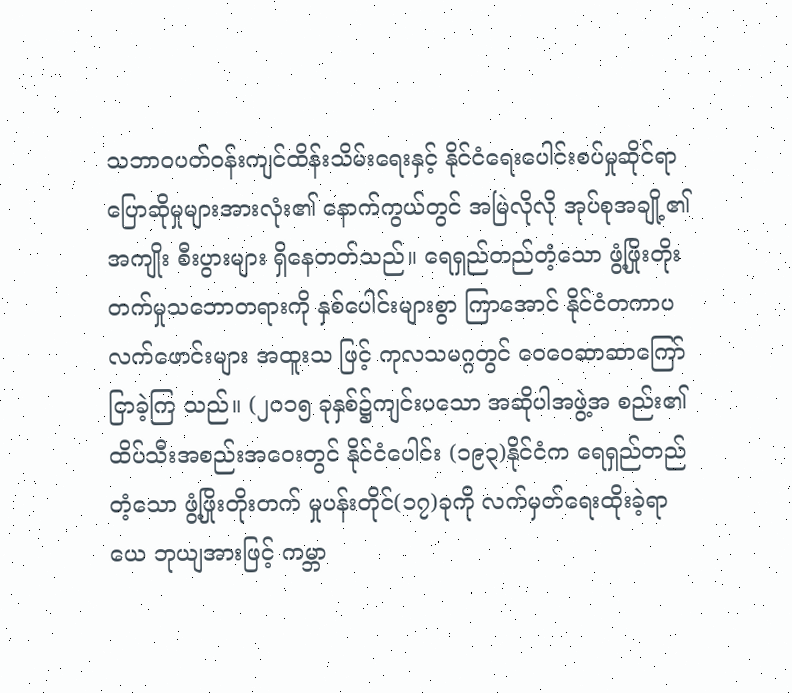သဘာဝပတ်ဝန်းကျင်ထိန်းသိမ်းရေးနှင့် နိုင်ငံရေးပေါင်းစပ်မှုဆိုင်ရာပြောဆိုမှုများအားလုံး၏ နောက်ကွယ်တွင် အမြဲလိုလို အုပ်စုအချို့၏ အကျိုး စီးပွားများ ရှိနေတတ်သည်။ ရေရှည်တည်တံ့သော ဖွံ့ဖြိုးတိုးတက်မှုသဘောတရားကို နှစ်ပေါင်းများစွာ ကြာအောင် နိုင်ငံတကာပလက်ဖောင်းများ အထူးသ ဖြင့် ကုလသမဂ္ဂတွင် ဝေဝေဆာဆာကြော်ငြာခဲ့ကြ သည်။ (၂၀၁၅ ခုနှစ်၌ကျင်းပသော အဆိုပါအဖွဲ့အ စည်း၏ ထိပ်သီးအစည်းအဝေးတွင် နိုင်ငံပေါင်း (၁၉၃)နိုင်ငံက ရေရှည်တည်တံ့သော ဖွံ့ဖြိုးတိုးတက် မှုပန်းတိုင်(၁၇)ခုကို လက်မှတ်ရေးထိုးခဲ့ရာ ယေ ဘုယျအားဖြင့် ကမ္ဘာ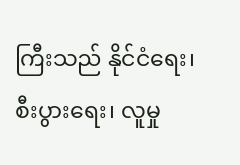ကြီးသည် နိုင်ငံရေး၊ စီးပွားရေး၊ လူမှု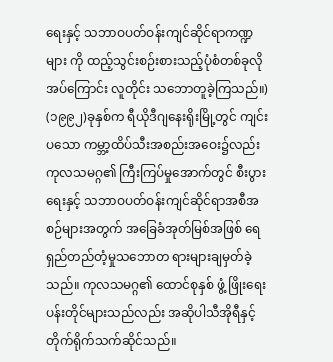ရေးနှင့် သဘာဝပတ်ဝန်းကျင်ဆိုင်ရာကဏ္ဍများ ကို ထည့်သွင်းစဉ်းစားသည့်ပုံစံတစ်ခုလိုအပ်ကြောင်း လူတိုင်း သဘောတူခဲ့ကြသည်။)
(၁၉၉၂)ခုနှစ်က ရီယိုဒီဂျနေးရိုးမြို့တွင် ကျင်းပသော ကမ္ဘာ့ထိပ်သီးအစည်းအဝေး၌လည်း ကုလသမဂ္ဂ၏ ကြီးကြပ်မှုအောက်တွင် စီးပွားရေးနှင့် သဘာဝပတ်ဝန်းကျင်ဆိုင်ရာအစီအစဉ်များအတွက် အခြေခံအုတ်မြစ်အဖြစ် ရေရှည်တည်တံ့မှုသဘောတ ရားများချမှတ်ခဲ့သည်။ ကုလသမဂ္ဂ၏ ထောင်စုနှစ် ဖွံ့ ဖြိုးရေးပန်းတိုင်များသည်လည်း အဆိုပါသီအိုရီနှင့် တိုက်ရိုက်သက်ဆိုင်သည်။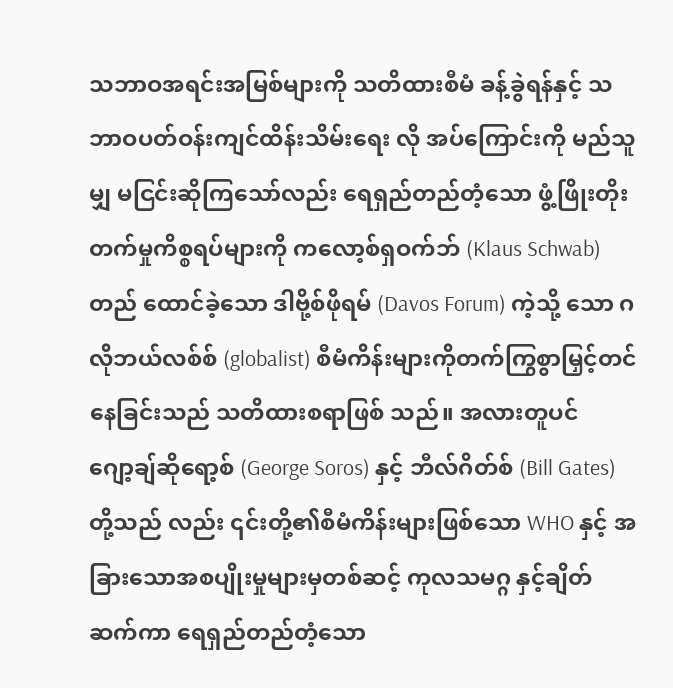သဘာဝအရင်းအမြစ်များကို သတိထားစီမံ ခန့်ခွဲရန်နှင့် သဘာဝပတ်ဝန်းကျင်ထိန်းသိမ်းရေး လို အပ်ကြောင်းကို မည်သူမျှ မငြင်းဆိုကြသော်လည်း ရေရှည်တည်တံ့သော ဖွံ့ဖြိုးတိုးတက်မှုကိစ္စရပ်များကို ကလော့စ်ရှဝက်ဘ် (Klaus Schwab) တည် ထောင်ခဲ့သော ဒါဗို့စ်ဖိုရမ် (Davos Forum) ကဲ့သို့ သော ဂလိုဘယ်လစ်စ် (globalist) စီမံကိန်းများကိုတက်ကြွစွာမြှင့်တင်နေခြင်းသည် သတိထားစရာဖြစ် သည်။ အလားတူပင် ဂျော့ချ်ဆိုရော့စ် (George Soros) နှင့် ဘီလ်ဂိတ်စ် (Bill Gates) တို့သည် လည်း ၎င်းတို့၏စီမံကိန်းများဖြစ်သော WHO နှင့် အခြားသောအစပျိုးမှုများမှတစ်ဆင့် ကုလသမဂ္ဂ နှင့်ချိတ်ဆက်ကာ ရေရှည်တည်တံ့သော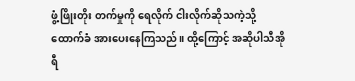ဖွံ့ဖြိုးတိုး တက်မှုကို ရေလိုက် ငါးလိုက်ဆိုသကဲ့သို့ ထောက်ခံ အားပေးနေကြသည်။ ထို့ကြောင့် အဆိုပါသီအိုရီ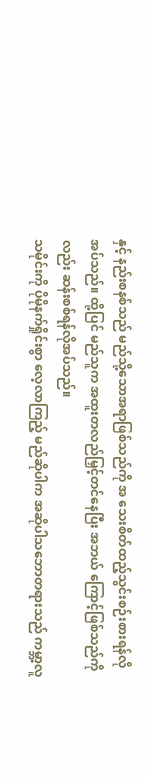နှင့် နည်းစနစ်သည် မည်သို့သောအရာဖြစ်သည်ကို အ သေးစိတ်ထည့်သွင်းစဉ်းစားရန်လိုအပ်သည်။ ထို့ပြင် မည်သူက အထူးတလည်မြှင့်တင်နေပြီး အဘယ် ကြောင့်ဖြစ်သည်ကိုလည်း ဆန်းစစ်ရန်လိုအပ်သည်။
သမိုင်းကို ပိုမိုနက်ရှိုင်းစွာ လေ့လာကြည့် မည်ဆိုပါက အဆိုပါသဘောတရားသည် ကမ္ဘာ့လူ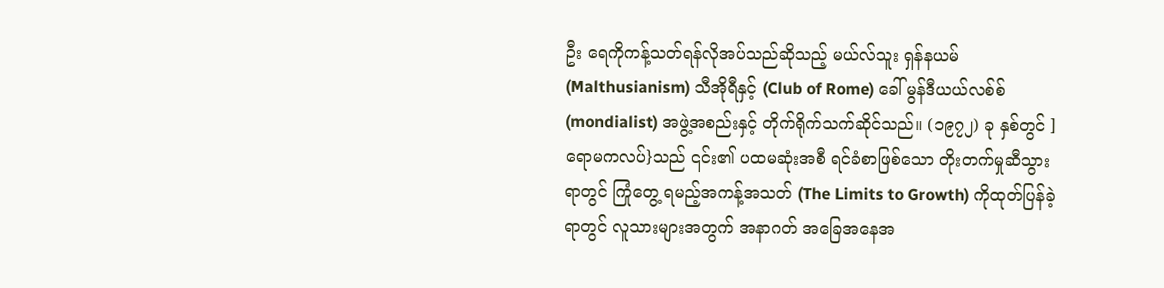ဦး ရေကိုကန့်သတ်ရန်လိုအပ်သည်ဆိုသည့် မယ်လ်သူး ရှန်နယမ် (Malthusianism) သီအိုရီနှင့် (Club of Rome) ခေါ် မွန်ဒီယယ်လစ်စ် (mondialist) အဖွဲ့အစည်းနှင့် တိုက်ရိုက်သက်ဆိုင်သည်။ (၁၉၇၂) ခု နှစ်တွင် ]ရောမကလပ်}သည် ၎င်း၏ ပထမဆုံးအစီ ရင်ခံစာဖြစ်သော တိုးတက်မှုဆီသွားရာတွင် ကြုံတွေ့ ရမည့်အကန့်အသတ် (The Limits to Growth) ကိုထုတ်ပြန်ခဲ့ရာတွင် လူသားများအတွက် အနာဂတ် အခြေအနေအ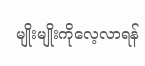မျိုးမျိုးကိုလေ့လာရန်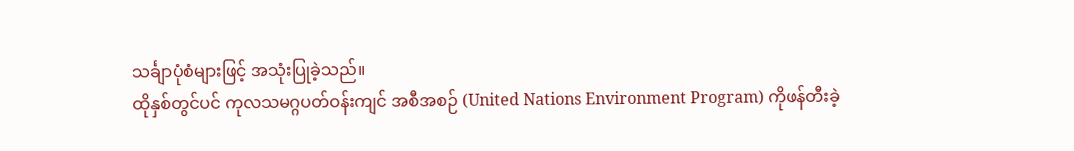သင်္ချာပုံစံများဖြင့် အသုံးပြုခဲ့သည်။
ထိုနှစ်တွင်ပင် ကုလသမဂ္ဂပတ်ဝန်းကျင် အစီအစဉ် (United Nations Environment Program) ကိုဖန်တီးခဲ့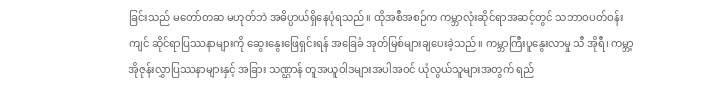ခြင်းသည် မတော်တဆ မဟုတ်ဘဲ အဓိပ္ပာယ်ရှိနေပုံရသည်။ ထိုအစီအစဉ်က ကမ္ဘာလုံးဆိုင်ရာအဆင့်တွင် သဘာဝပတ်ဝန်းကျင် ဆိုင်ရာပြဿနာများကို ဆွေးနွေးဖြေရှင်းရန် အခြေခံ အုတ်မြစ်များချပေးခဲ့သည်။ ကမ္ဘာကြီးပူနွေးလာမှု သီ အိုရီ၊ ကမ္ဘာ့အိုဇုန်းလွှာပြဿနာများနှင့် အခြား သဏ္ဌာန် တူအယူဝါဒများအပါအဝင် ယုံလွယ်သူများအတွက် ရည်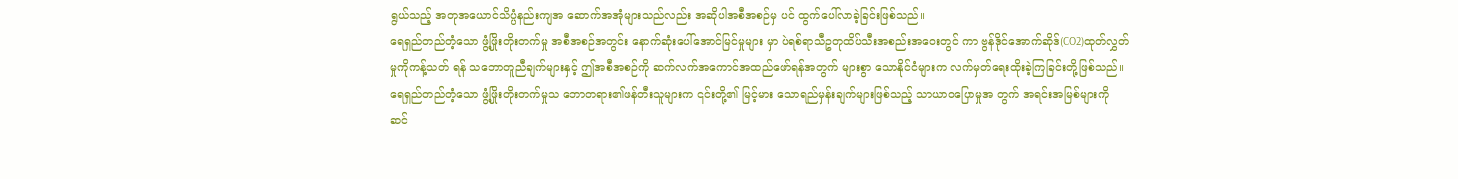ရွယ်သည့် အတုအယောင်သိပ္ပံနည်းကျအ ဆောက်အအုံများသည်လည်း အဆိုပါအစီအစဉ်မှ ပင် ထွက်ပေါ်လာခဲ့ခြင်းဖြစ်သည်။
ရေရှည်တည်တံ့သော ဖွံ့ဖြိုးတိုးတက်မှု အစီအစဉ်အတွင်း နောက်ဆုံးပေါ်အောင်မြင်မှုများ မှာ ပဲရစ်ရာသီဥတုထိပ်သီးအစည်းအဝေးတွင် ကာ ဗွန်ဒိုင်အောက်ဆိုဒ်(CO2)ထုတ်လွှတ်မှုကိုကန့်သတ် ရန် သဘောတူညီချက်များနှင့် ဤအစီအစဉ်ကို ဆက်လက်အကောင်အထည်ဖော်ရန်အတွက် များစွာ သောနိုင်ငံများက လက်မှတ်ရေးထိုးခဲ့ကြခြင်းတို့ဖြစ်သည်။
ရေရှည်တည်တံ့သော ဖွံ့ဖြိုးတိုးတက်မှုသ ဘောတရား၏ဖန်တီးသူများက ၎င်းတို့၏ မြင့်မား သောရည်မှန်းချက်များဖြစ်သည့် သာယာဝပြောမှုအ တွက် အရင်းအမြစ်များကို ဆင်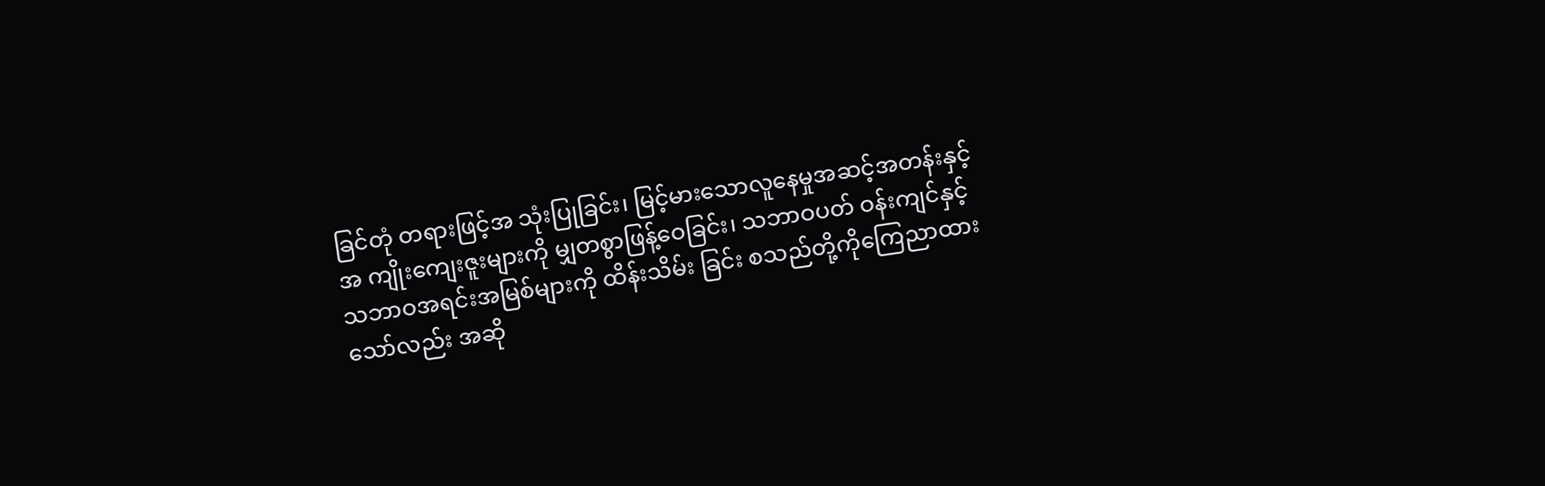ခြင်တုံ တရားဖြင့်အ သုံးပြုခြင်း၊ မြင့်မားသောလူနေမှုအဆင့်အတန်းနှင့် အ ကျိုးကျေးဇူးများကို မျှတစွာဖြန့်ဝေခြင်း၊ သဘာဝပတ် ဝန်းကျင်နှင့် သဘာဝအရင်းအမြစ်များကို ထိန်းသိမ်း ခြင်း စသည်တို့ကိုကြေညာထားသော်လည်း အဆို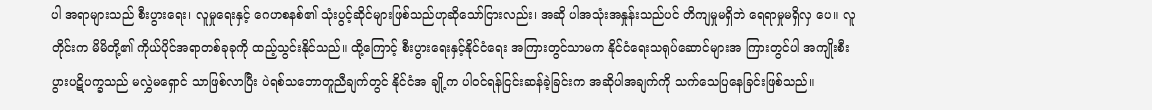ပါ အရာများသည် စီးပွားရေး၊ လူမှုရေးနှင့် ဂေဟစနစ်၏ သုံးပွင့်ဆိုင်များဖြစ်သည်ဟုဆိုသော်ငြားလည်း၊ အဆို ပါအသုံးအနှုန်းသည်ပင် တိကျမှုမရှိဘဲ ရေရာမှုမရှိလှ ပေ။ လူတိုင်းက မိမိတို့၏ ကိုယ်ပိုင်အရာတစ်ခုခုကို ထည့်သွင်းနိုင်သည်။ ထို့ကြောင့် စီးပွားရေးနှင့်နိုင်ငံရေး အကြားတွင်သာမက နိုင်ငံရေးသရုပ်ဆောင်များအ ကြားတွင်ပါ အကျိုးစီးပွားပဋိပက္ခသည် မလွှဲမရှောင် သာဖြစ်လာပြီး ပဲရစ်သဘောတူညီချက်တွင် နိုင်ငံအ ချို့က ပါဝင်ရန်ငြင်းဆန်ခဲ့ခြင်းက အဆိုပါအချက်ကို သက်သေပြနေခြင်းဖြစ်သည်။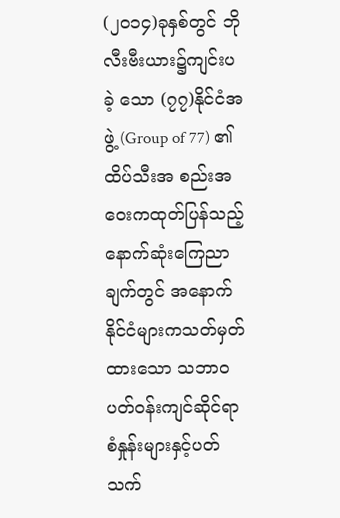(၂၀၁၄)ခုနှစ်တွင် ဘိုလီးဗီးယား၌ကျင်းပခဲ့ သော (၇၇)နိုင်ငံအဖွဲ့ (Group of 77) ၏ ထိပ်သီးအ စည်းအဝေးကထုတ်ပြန်သည့် နောက်ဆုံးကြေညာ ချက်တွင် အနောက်နိုင်ငံများကသတ်မှတ်ထားသော သဘာဝပတ်ဝန်းကျင်ဆိုင်ရာ စံနှုန်းများနှင့်ပတ်သက်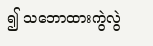၍ သဘောထားကွဲလွဲ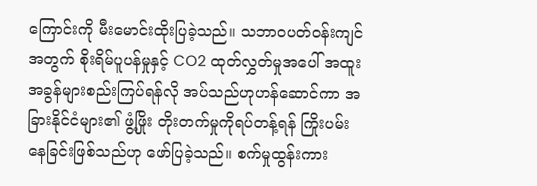ကြောင်းကို မီးမောင်းထိုးပြခဲ့သည်။ သဘာဝပတ်ဝန်းကျင်အတွက် စိုးရိမ်ပူပန်မှုနှင့် CO2 ထုတ်လွှတ်မှုအပေါ် အထူးအခွန်များစည်းကြပ်ရန်လို အပ်သည်ဟုဟန်ဆောင်ကာ အခြားနိုင်ငံများ၏ ဖွံ့ဖြိုး တိုးတက်မှုကိုရပ်တန့်ရန် ကြိုးပမ်းနေခြင်းဖြစ်သည်ဟု ဖော်ပြခဲ့သည်။ စက်မှုထွန်းကား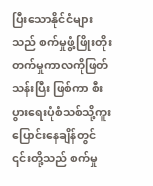ပြီးသောနိုင်ငံများ သည် စက်မှုဖွံ့ဖြိုးတိုးတက်မှုကာလကိုဖြတ်သန်းပြီး ဖြစ်ကာ စီးပွားရေးပုံစံသစ်သို့ကူးပြောင်းနေချိန်တွင် ၎င်းတို့သည် စက်မှု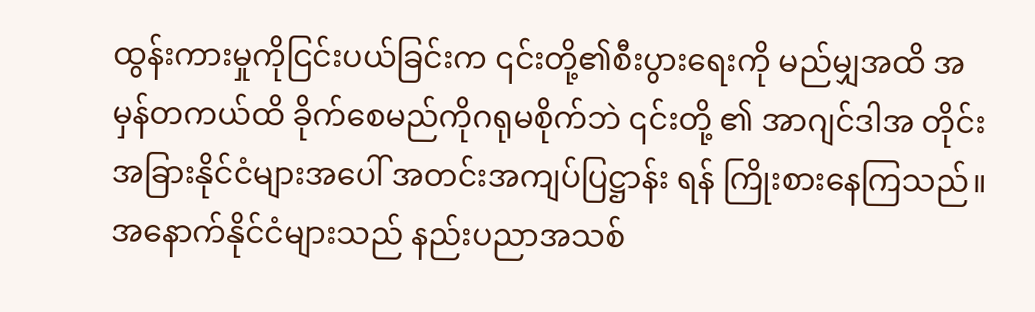ထွန်းကားမှုကိုငြင်းပယ်ခြင်းက ၎င်းတို့၏စီးပွားရေးကို မည်မျှအထိ အမှန်တကယ်ထိ ခိုက်စေမည်ကိုဂရုမစိုက်ဘဲ ၎င်းတို့ ၏ အာဂျင်ဒါအ တိုင်း အခြားနိုင်ငံများအပေါ် အတင်းအကျပ်ပြဋ္ဌာန်း ရန် ကြိုးစားနေကြသည်။ အနောက်နိုင်ငံများသည် နည်းပညာအသစ်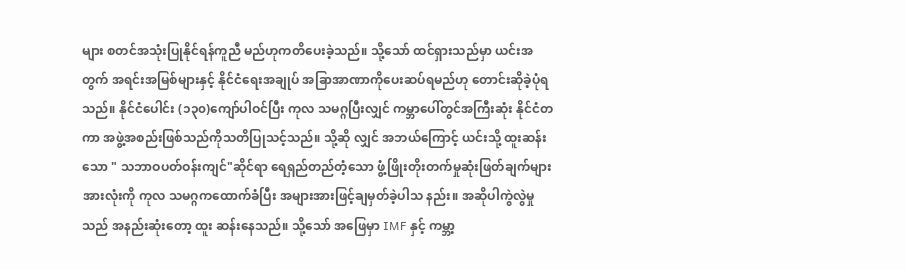များ စတင်အသုံးပြုနိုင်ရန်ကူညီ မည်ဟုကတိပေးခဲ့သည်။ သို့သော် ထင်ရှားသည်မှာ ယင်းအတွက် အရင်းအမြစ်များနှင့် နိုင်ငံရေးအချုပ် အခြာအာဏာကိုပေးဆပ်ရမည်ဟု တောင်းဆိုခဲ့ပုံရ သည်။ နိုင်ငံပေါင်း (၁၃၀)ကျော်ပါဝင်ပြီး ကုလ သမဂ္ဂပြီးလျှင် ကမ္ဘာပေါ်တွင်အကြီးဆုံး နိုင်ငံတကာ အဖွဲ့အစည်းဖြစ်သည်ကိုသတိပြုသင့်သည်။ သို့ဆို လျှင် အဘယ်ကြောင့် ယင်းသို့ ထူးဆန်းသော " သဘာဝပတ်ဝန်းကျင်"ဆိုင်ရာ ရေရှည်တည်တံ့သော ဖွံ့ဖြိုးတိုးတက်မှုဆုံးဖြတ်ချက်များအားလုံးကို ကုလ သမဂ္ဂကထောက်ခံပြီး အများအားဖြင့်ချမှတ်ခဲ့ပါသ နည်း။ အဆိုပါကွဲလွဲမှုသည် အနည်းဆုံးတော့ ထူး ဆန်းနေသည်။ သို့သော် အဖြေမှာ IMF နှင့် ကမ္ဘာ့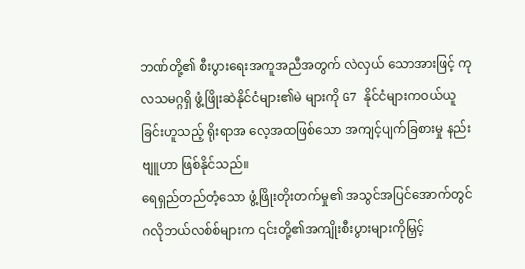ဘဏ်တို့၏ စီးပွားရေးအကူအညီအတွက် လဲလှယ် သောအားဖြင့် ကုလသမဂ္ဂရှိ ဖွံ့ဖြိုးဆဲနိုင်ငံများ၏မဲ များကို G7 နိုင်ငံများကဝယ်ယူခြင်းဟူသည့် ရိုးရာအ လေ့အထဖြစ်သော အကျင့်ပျက်ခြစားမှု နည်းဗျူဟာ ဖြစ်နိုင်သည်။
ရေရှည်တည်တံ့သော ဖွံ့ဖြိုးတိုးတက်မှု၏ အသွင်အပြင်အောက်တွင် ဂလိုဘယ်လစ်စ်များက ၎င်းတို့၏အကျိုးစီးပွားများကိုမြှင့်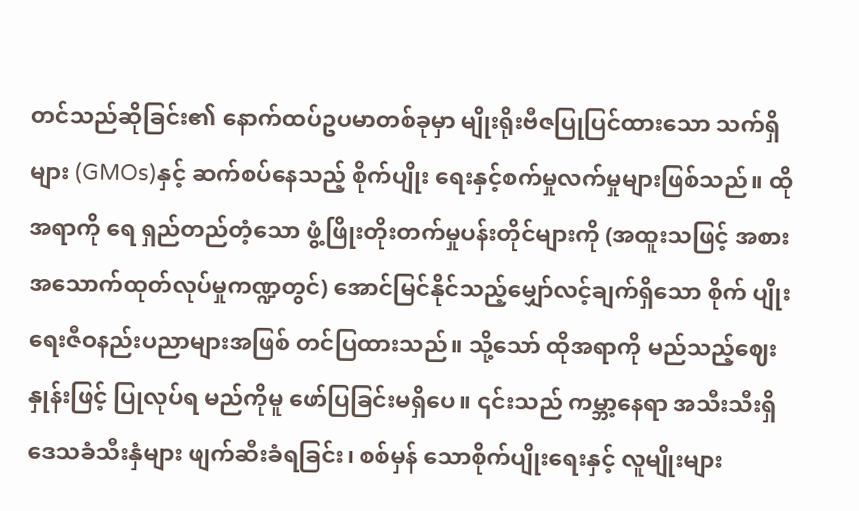တင်သည်ဆိုခြင်း၏ နောက်ထပ်ဥပမာတစ်ခုမှာ မျိုးရိုးဗီဇပြုပြင်ထားသော သက်ရှိများ (GMOs)နှင့် ဆက်စပ်နေသည့် စိုက်ပျိုး ရေးနှင့်စက်မှုလက်မှုများဖြစ်သည်။ ထိုအရာကို ရေ ရှည်တည်တံ့သော ဖွံ့ဖြိုးတိုးတက်မှုပန်းတိုင်များကို (အထူးသဖြင့် အစားအသောက်ထုတ်လုပ်မှုကဏ္ဍတွင်) အောင်မြင်နိုင်သည့်မျှော်လင့်ချက်ရှိသော စိုက် ပျိုးရေးဇီဝနည်းပညာများအဖြစ် တင်ပြထားသည်။ သို့သော် ထိုအရာကို မည်သည့်ဈေးနှုန်းဖြင့် ပြုလုပ်ရ မည်ကိုမူ ဖော်ပြခြင်းမရှိပေ။ ၎င်းသည် ကမ္ဘာ့နေရာ အသီးသီးရှိ ဒေသခံသီးနှံများ ဖျက်ဆီးခံရခြင်း၊ စစ်မှန် သောစိုက်ပျိုးရေးနှင့် လူမျိုးများ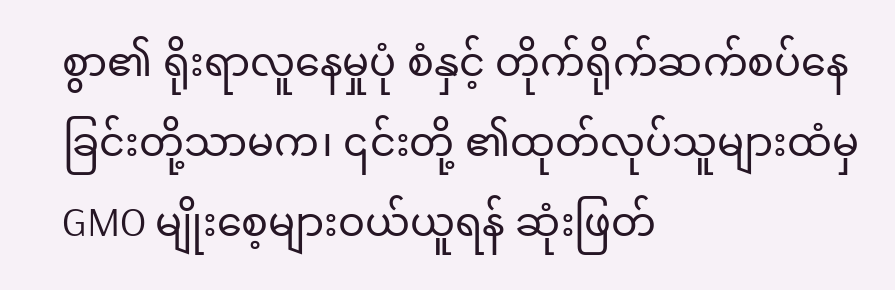စွာ၏ ရိုးရာလူနေမှုပုံ စံနှင့် တိုက်ရိုက်ဆက်စပ်နေခြင်းတို့သာမက၊ ၎င်းတို့ ၏ထုတ်လုပ်သူများထံမှ GMO မျိုးစေ့များဝယ်ယူရန် ဆုံးဖြတ်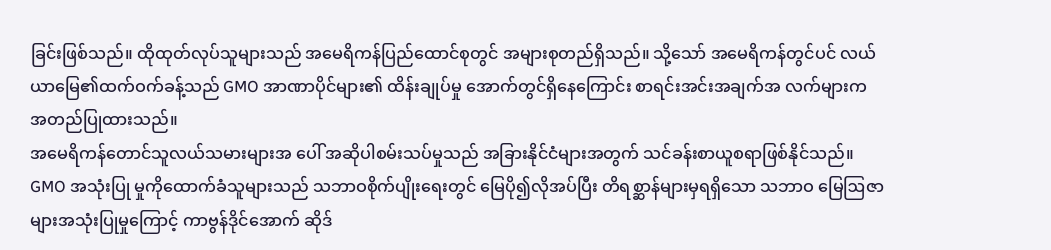ခြင်းဖြစ်သည်။ ထိုထုတ်လုပ်သူများသည် အမေရိကန်ပြည်ထောင်စုတွင် အများစုတည်ရှိသည်။ သို့သော် အမေရိကန်တွင်ပင် လယ်ယာမြေ၏ထက်ဝက်ခန့်သည် GMO အာဏာပိုင်များ၏ ထိန်းချုပ်မှု အောက်တွင်ရှိနေကြောင်း စာရင်းအင်းအချက်အ လက်များက အတည်ပြုထားသည်။
အမေရိကန်တောင်သူလယ်သမားများအ ပေါ် အဆိုပါစမ်းသပ်မှုသည် အခြားနိုင်ငံများအတွက် သင်ခန်းစာယူစရာဖြစ်နိုင်သည်။ GMO အသုံးပြု မှုကိုထောက်ခံသူများသည် သဘာဝစိုက်ပျိုးရေးတွင် မြေပို၍လိုအပ်ပြီး တိရစ္ဆာန်များမှရရှိသော သဘာဝ မြေဩဇာများအသုံးပြုမှုကြောင့် ကာဗွန်ဒိုင်အောက် ဆိုဒ်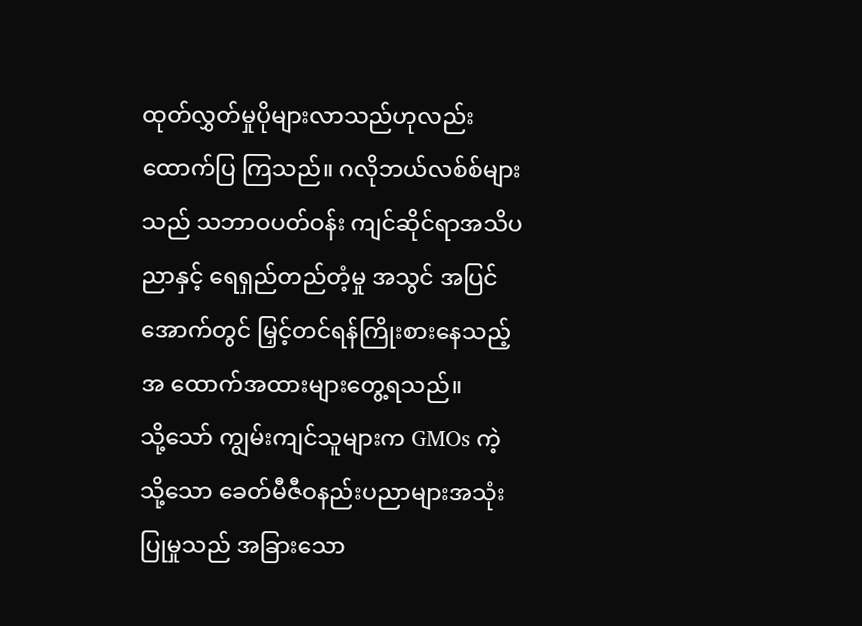ထုတ်လွှတ်မှုပိုများလာသည်ဟုလည်း ထောက်ပြ ကြသည်။ ဂလိုဘယ်လစ်စ်များသည် သဘာဝပတ်ဝန်း ကျင်ဆိုင်ရာအသိပညာနှင့် ရေရှည်တည်တံ့မှု အသွင် အပြင်အောက်တွင် မြှင့်တင်ရန်ကြိုးစားနေသည့်အ ထောက်အထားများတွေ့ရသည်။
သို့သော် ကျွမ်းကျင်သူများက GMOs ကဲ့ သို့သော ခေတ်မီဇီဝနည်းပညာများအသုံးပြုမှုသည် အခြားသော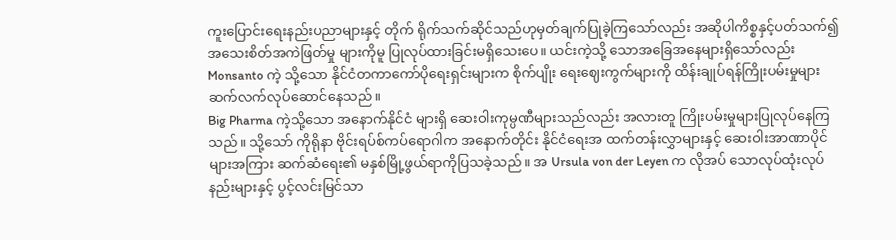ကူးပြောင်းရေးနည်းပညာများနှင့် တိုက် ရိုက်သက်ဆိုင်သည်ဟုမှတ်ချက်ပြုခဲ့ကြသော်လည်း အဆိုပါကိစ္စနှင့်ပတ်သက်၍ အသေးစိတ်အကဲဖြတ်မှု များကိုမူ ပြုလုပ်ထားခြင်းမရှိသေးပေ။ ယင်းကဲ့သို့ သောအခြေအနေများရှိသော်လည်း Monsanto ကဲ့ သို့သော နိုင်ငံတကာကော်ပိုရေးရှင်းများက စိုက်ပျိုး ရေးဈေးကွက်များကို ထိန်းချုပ်ရန်ကြိုးပမ်းမှုများ ဆက်လက်လုပ်ဆောင်နေသည်။
Big Pharma ကဲ့သို့သော အနောက်နိုင်ငံ များရှိ ဆေးဝါးကုမ္ပဏီများသည်လည်း အလားတူ ကြိုးပမ်းမှုများပြုလုပ်နေကြသည်။ သို့သော် ကိုရိုနာ ဗိုင်းရပ်စ်ကပ်ရောဂါက အနောက်တိုင်း နိုင်ငံရေးအ ထက်တန်းလွှာများနှင့် ဆေးဝါးအာဏာပိုင်များအကြား ဆက်ဆံရေး၏ မနှစ်မြို့ဖွယ်ရာကိုပြသခဲ့သည်။ အ Ursula von der Leyen က လိုအပ် သောလုပ်ထုံးလုပ်နည်းများနှင့် ပွင့်လင်းမြင်သာ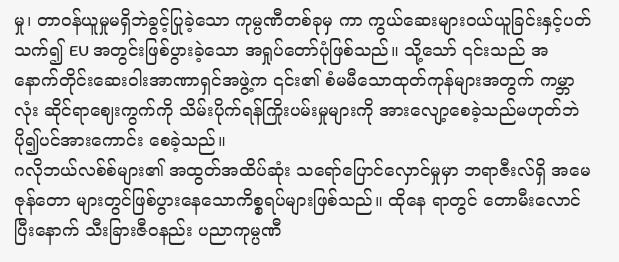မှု၊ တာဝန်ယူမှုမရှိဘဲခွင့်ပြုခဲ့သော ကုမ္ပဏီတစ်ခုမှ ကာ ကွယ်ဆေးများဝယ်ယူခြင်းနှင့်ပတ်သက်၍ EU အတွင်းဖြစ်ပွားခဲ့သော အရှုပ်တော်ပုံဖြစ်သည်။ သို့သော် ၎င်းသည် အနောက်တိုင်းဆေးဝါးအာဏာရှင်အဖွဲ့က ၎င်း၏ စံမမီသောထုတ်ကုန်များအတွက် ကမ္ဘာလုံး ဆိုင်ရာဈေးကွက်ကို သိမ်းပိုက်ရန်ကြိုးပမ်းမှုများကို အားလျော့စေခဲ့သည်မဟုတ်ဘဲ ပို၍ပင်အားကောင်း စေခဲ့သည်။
ဂလိုဘယ်လစ်စ်များ၏ အထွတ်အထိပ်ဆုံး သရော်ပြောင်လှောင်မှုမှာ ဘရာဇီးလ်ရှိ အမေဇုန်တော များတွင်ဖြစ်ပွားနေသောကိစ္စရပ်များဖြစ်သည်။ ထိုနေ ရာတွင် တောမီးလောင်ပြီးနောက် သီးခြားဇီဝနည်း ပညာကုမ္ပဏီ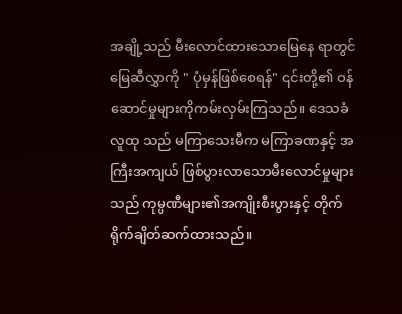အချို့သည် မီးလောင်ထားသောမြေနေ ရာတွင် မြေဆီလွှာကို " ပုံမှန်ဖြစ်စေရန်" ၎င်းတို့၏ ဝန်ဆောင်မှုများကိုကမ်းလှမ်းကြသည်။ ဒေသခံလူထု သည် မကြာသေးမီက မကြာခဏနှင့် အကြီးအကျယ် ဖြစ်ပွားလာသောမီးလောင်မှုများသည် ကုမ္ပဏီများ၏အကျိုးစီးပွားနှင့် တိုက်ရိုက်ချိတ်ဆက်ထားသည်။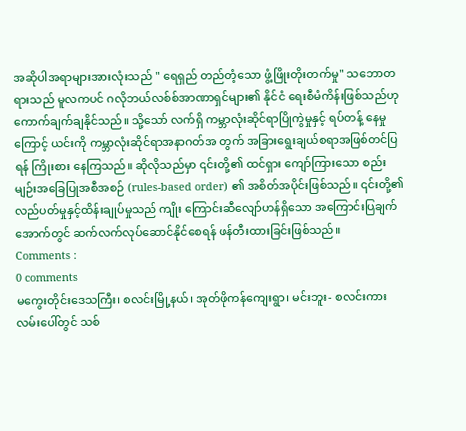အဆိုပါအရာများအားလုံးသည် " ရေရှည် တည်တံ့သော ဖွံ့ဖြိုးတိုးတက်မှု" သဘောတရားသည် မူလကပင် ဂလိုဘယ်လစ်စ်အာဏာရှင်များ၏ နိုင်ငံ ရေးစီမံကိန်းဖြစ်သည်ဟု ကောက်ချက်ချနိုင်သည်။ သို့သော် လက်ရှိ ကမ္ဘာလုံးဆိုင်ရာပြိုကွဲမှုနှင့် ရပ်တန့် နေမှုကြောင့် ယင်းကို ကမ္ဘာလုံးဆိုင်ရာအနာဂတ်အ တွက် အခြားရွေးချယ်စရာအဖြစ်တင်ပြရန် ကြိုးစား နေကြသည်။ ဆိုလိုသည်မှာ ၎င်းတို့၏ ထင်ရှား ကျော်ကြားသော စည်းမျဉ်းအခြေပြုအစီအစဉ် (rules-based order) ၏ အစိတ်အပိုင်းဖြစ်သည်။ ၎င်းတို့၏ လည်ပတ်မှုနှင့်ထိန်းချုပ်မှုသည် ကျိုး ကြောင်းဆီလျော်ဟန်ရှိသော အကြောင်းပြချက် အောက်တွင် ဆက်လက်လုပ်ဆောင်နိုင်စေရန် ဖန်တီးထားခြင်းဖြစ်သည်။
Comments :
0 comments
မကွေးတိုင်းဒေသကြီး၊ စလင်းမြို့နယ်၊ အုတ်ဖိုကန်ကျေးရွာ၊ မင်းဘူး- စလင်းကားလမ်းပေါ်တွင် သစ်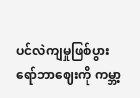ပင်လဲကျမှုဖြစ်ပွား
ရော်ဘာဈေးကို ကမ္ဘာ့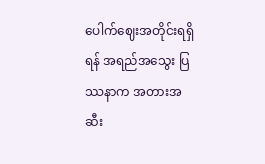ပေါက်ဈေးအတိုင်းရရှိရန် အရည်အသွေး ပြဿနာက အတားအဆီး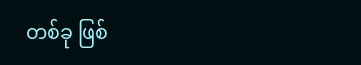တစ်ခု ဖြစ်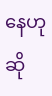နေဟုဆို